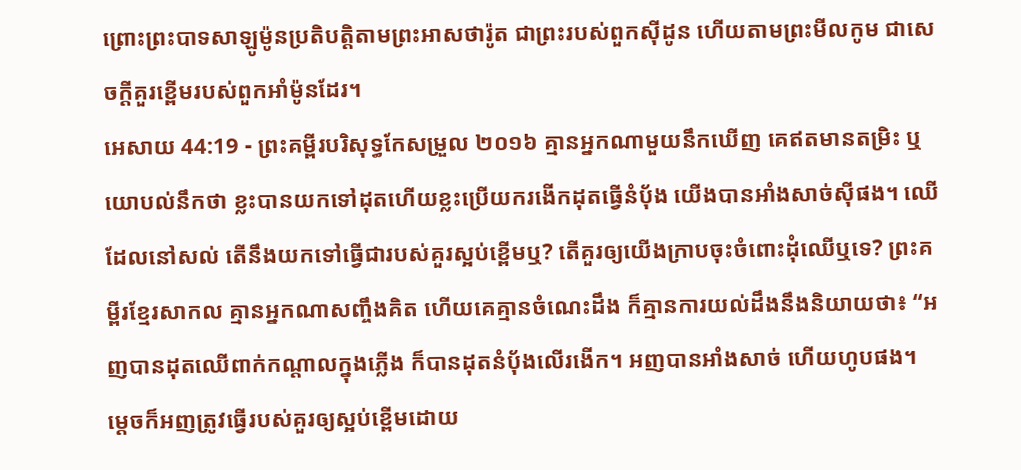ព្រោះព្រះបាទសាឡូម៉ូនប្រតិបត្តិតាមព្រះអាសថារ៉ូត ជាព្រះរបស់ពួកស៊ីដូន ហើយតាមព្រះមីលកូម ជាសេចក្ដីគួរខ្ពើមរបស់ពួកអាំម៉ូនដែរ។
អេសាយ 44:19 - ព្រះគម្ពីរបរិសុទ្ធកែសម្រួល ២០១៦ គ្មានអ្នកណាមួយនឹកឃើញ គេឥតមានតម្រិះ ឬយោបល់នឹកថា ខ្លះបានយកទៅដុតហើយខ្លះប្រើយករងើកដុតធ្វើនំបុ័ង យើងបានអាំងសាច់ស៊ីផង។ ឈើដែលនៅសល់ តើនឹងយកទៅធ្វើជារបស់គួរស្អប់ខ្ពើមឬ? តើគួរឲ្យយើងក្រាបចុះចំពោះដុំឈើឬទេ? ព្រះគម្ពីរខ្មែរសាកល គ្មានអ្នកណាសញ្ចឹងគិត ហើយគេគ្មានចំណេះដឹង ក៏គ្មានការយល់ដឹងនឹងនិយាយថា៖ “អញបានដុតឈើពាក់កណ្ដាលក្នុងភ្លើង ក៏បានដុតនំប៉័ងលើរងើក។ អញបានអាំងសាច់ ហើយហូបផង។ ម្ដេចក៏អញត្រូវធ្វើរបស់គួរឲ្យស្អប់ខ្ពើមដោយ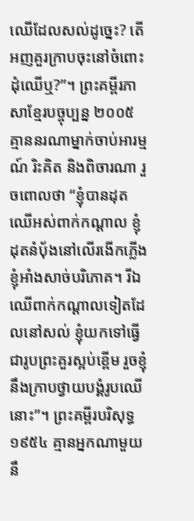ឈើដែលសល់ដូច្នេះ? តើអញគួរក្រាបចុះនៅចំពោះដុំឈើឬ?”។ ព្រះគម្ពីរភាសាខ្មែរបច្ចុប្បន្ន ២០០៥ គ្មាននរណាម្នាក់ចាប់អារម្មណ៍ រិះគិត និងពិចារណា រួចពោលថា “ខ្ញុំបានដុតឈើអស់ពាក់កណ្ដាល ខ្ញុំដុតនំបុ័ងនៅលើរងើកភ្លើង ខ្ញុំអាំងសាច់បរិភោគ។ រីឯឈើពាក់កណ្ដាលទៀតដែលនៅសល់ ខ្ញុំយកទៅធ្វើជារូបព្រះគួរស្អប់ខ្ពើម រួចខ្ញុំនឹងក្រាបថ្វាយបង្គំរូបឈើនោះ”។ ព្រះគម្ពីរបរិសុទ្ធ ១៩៥៤ គ្មានអ្នកណាមួយនឹ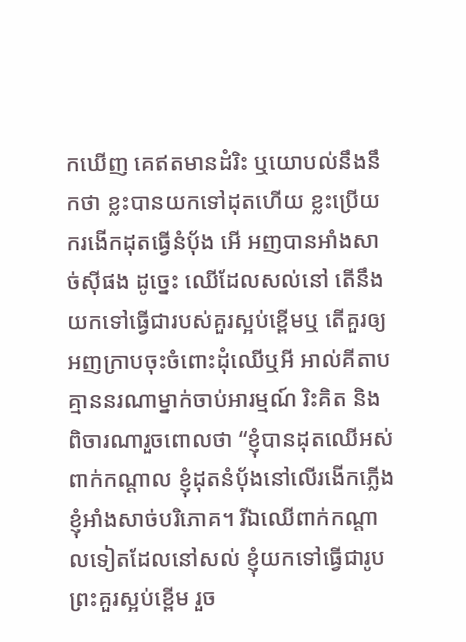កឃើញ គេឥតមានដំរិះ ឬយោបល់នឹងនឹកថា ខ្លះបានយកទៅដុតហើយ ខ្លះប្រើយករងើកដុតធ្វើនំបុ័ង អើ អញបានអាំងសាច់ស៊ីផង ដូច្នេះ ឈើដែលសល់នៅ តើនឹងយកទៅធ្វើជារបស់គួរស្អប់ខ្ពើមឬ តើគួរឲ្យអញក្រាបចុះចំពោះដុំឈើឬអី អាល់គីតាប គ្មាននរណាម្នាក់ចាប់អារម្មណ៍ រិះគិត និងពិចារណារួចពោលថា “ខ្ញុំបានដុតឈើអស់ពាក់កណ្ដាល ខ្ញុំដុតនំបុ័ងនៅលើរងើកភ្លើង ខ្ញុំអាំងសាច់បរិភោគ។ រីឯឈើពាក់កណ្ដាលទៀតដែលនៅសល់ ខ្ញុំយកទៅធ្វើជារូបព្រះគួរស្អប់ខ្ពើម រួច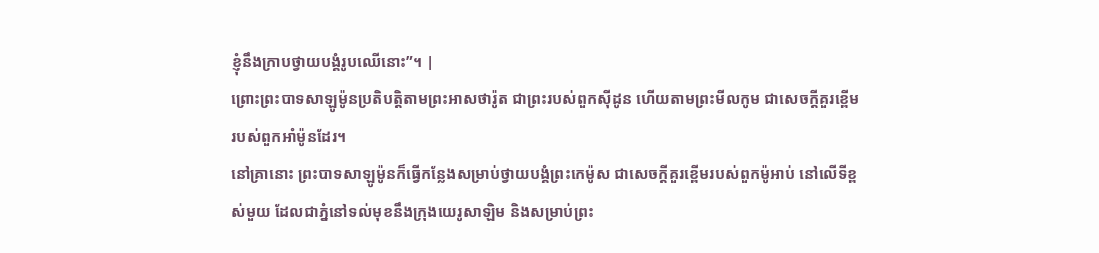ខ្ញុំនឹងក្រាបថ្វាយបង្គំរូបឈើនោះ”។ |
ព្រោះព្រះបាទសាឡូម៉ូនប្រតិបត្តិតាមព្រះអាសថារ៉ូត ជាព្រះរបស់ពួកស៊ីដូន ហើយតាមព្រះមីលកូម ជាសេចក្ដីគួរខ្ពើមរបស់ពួកអាំម៉ូនដែរ។
នៅគ្រានោះ ព្រះបាទសាឡូម៉ូនក៏ធ្វើកន្លែងសម្រាប់ថ្វាយបង្គំព្រះកេម៉ូស ជាសេចក្ដីគួរខ្ពើមរបស់ពួកម៉ូអាប់ នៅលើទីខ្ពស់មួយ ដែលជាភ្នំនៅទល់មុខនឹងក្រុងយេរូសាឡិម និងសម្រាប់ព្រះ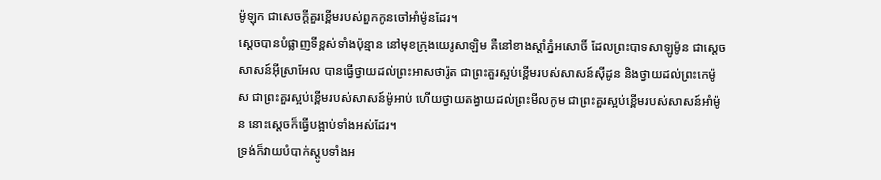ម៉ូឡុក ជាសេចក្ដីគួរខ្ពើមរបស់ពួកកូនចៅអាំម៉ូនដែរ។
ស្ដេចបានបំផ្លាញទីខ្ពស់ទាំងប៉ុន្មាន នៅមុខក្រុងយេរូសាឡិម គឺនៅខាងស្តាំភ្នំអសោចិ៍ ដែលព្រះបាទសាឡូម៉ូន ជាស្តេចសាសន៍អ៊ីស្រាអែល បានធ្វើថ្វាយដល់ព្រះអាសថារ៉ូត ជាព្រះគួរស្អប់ខ្ពើមរបស់សាសន៍ស៊ីដូន និងថ្វាយដល់ព្រះកេម៉ូស ជាព្រះគួរស្អប់ខ្ពើមរបស់សាសន៍ម៉ូអាប់ ហើយថ្វាយតង្វាយដល់ព្រះមីលកូម ជាព្រះគួរស្អប់ខ្ពើមរបស់សាសន៍អាំម៉ូន នោះស្ដេចក៏ធ្វើបង្អាប់ទាំងអស់ដែរ។
ទ្រង់ក៏វាយបំបាក់ស្តូបទាំងអ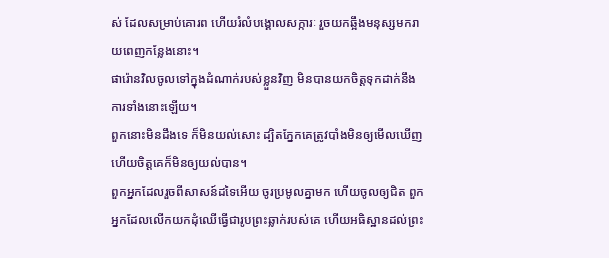ស់ ដែលសម្រាប់គោរព ហើយរំលំបង្គោលសក្ការៈ រួចយកឆ្អឹងមនុស្សមករាយពេញកន្លែងនោះ។
ផារ៉ោនវិលចូលទៅក្នុងដំណាក់របស់ខ្លួនវិញ មិនបានយកចិត្តទុកដាក់នឹងការទាំងនោះឡើយ។
ពួកនោះមិនដឹងទេ ក៏មិនយល់សោះ ដ្បិតភ្នែកគេត្រូវបាំងមិនឲ្យមើលឃើញ ហើយចិត្តគេក៏មិនឲ្យយល់បាន។
ពួកអ្នកដែលរួចពីសាសន៍ដទៃអើយ ចូរប្រមូលគ្នាមក ហើយចូលឲ្យជិត ពួកអ្នកដែលលើកយកដុំឈើធ្វើជារូបព្រះឆ្លាក់របស់គេ ហើយអធិស្ឋានដល់ព្រះ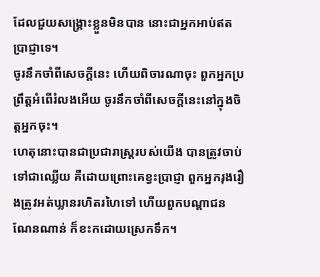ដែលជួយសង្គ្រោះខ្លួនមិនបាន នោះជាអ្នកអាប់ឥតប្រាជ្ញាទេ។
ចូរនឹកចាំពីសេចក្ដីនេះ ហើយពិចារណាចុះ ពួកអ្នកប្រព្រឹត្តអំពើរំលងអើយ ចូរនឹកចាំពីសេចក្ដីនេះនៅក្នុងចិត្តអ្នកចុះ។
ហេតុនោះបានជាប្រជារាស្ត្ររបស់យើង បានត្រូវចាប់ទៅជាឈ្លើយ គឺដោយព្រោះគេខ្វះប្រាជ្ញា ពួកអ្នករុងរឿងត្រូវអត់ឃ្លានរហិតរហៃទៅ ហើយពួកបណ្ដាជនណែនណាន់ ក៏ខះកដោយស្រេកទឹក។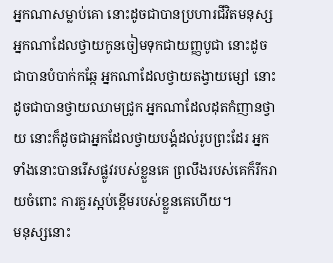អ្នកណាសម្លាប់គោ នោះដូចជាបានប្រហារជីវិតមនុស្ស អ្នកណាដែលថ្វាយកូនចៀមទុកជាយញ្ញបូជា នោះដូចជាបានបំបាក់កឆ្កែ អ្នកណាដែលថ្វាយតង្វាយម្សៅ នោះដូចជាបានថ្វាយឈាមជ្រូក អ្នកណាដែលដុតកំញានថ្វាយ នោះក៏ដូចជាអ្នកដែលថ្វាយបង្គំដល់រូបព្រះដែរ អ្នកទាំងនោះបានរើសផ្លូវរបស់ខ្លួនគេ ព្រលឹងរបស់គេក៏រីករាយចំពោះ ការគួរស្អប់ខ្ពើមរបស់ខ្លួនគេហើយ។
មនុស្សនោះ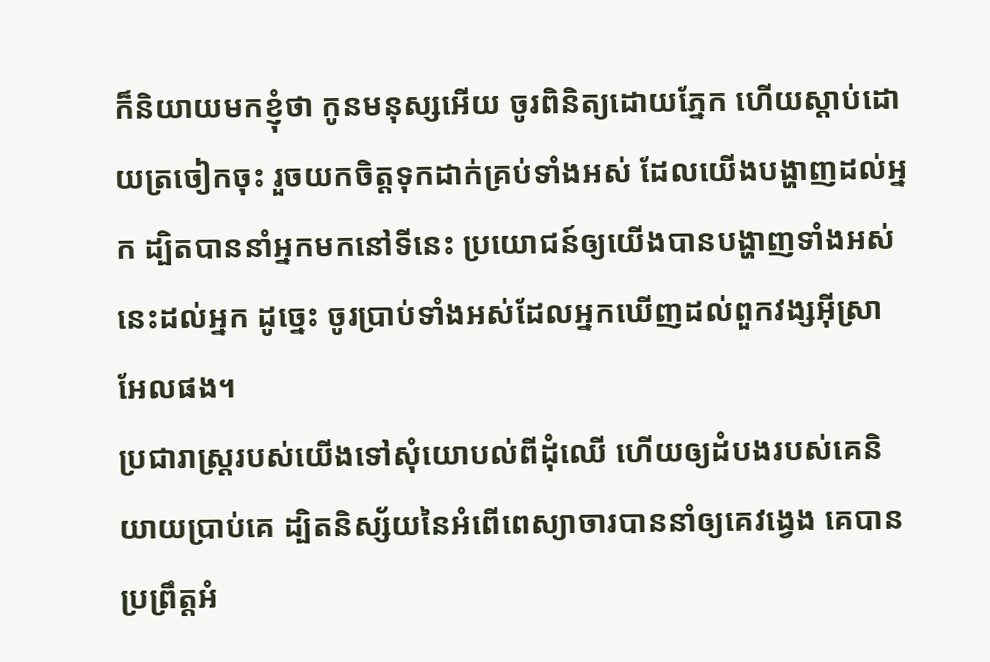ក៏និយាយមកខ្ញុំថា កូនមនុស្សអើយ ចូរពិនិត្យដោយភ្នែក ហើយស្តាប់ដោយត្រចៀកចុះ រួចយកចិត្តទុកដាក់គ្រប់ទាំងអស់ ដែលយើងបង្ហាញដល់អ្នក ដ្បិតបាននាំអ្នកមកនៅទីនេះ ប្រយោជន៍ឲ្យយើងបានបង្ហាញទាំងអស់នេះដល់អ្នក ដូច្នេះ ចូរប្រាប់ទាំងអស់ដែលអ្នកឃើញដល់ពួកវង្សអ៊ីស្រាអែលផង។
ប្រជារាស្ត្ររបស់យើងទៅសុំយោបល់ពីដុំឈើ ហើយឲ្យដំបងរបស់គេនិយាយប្រាប់គេ ដ្បិតនិស្ស័យនៃអំពើពេស្យាចារបាននាំឲ្យគេវង្វេង គេបានប្រព្រឹត្តអំ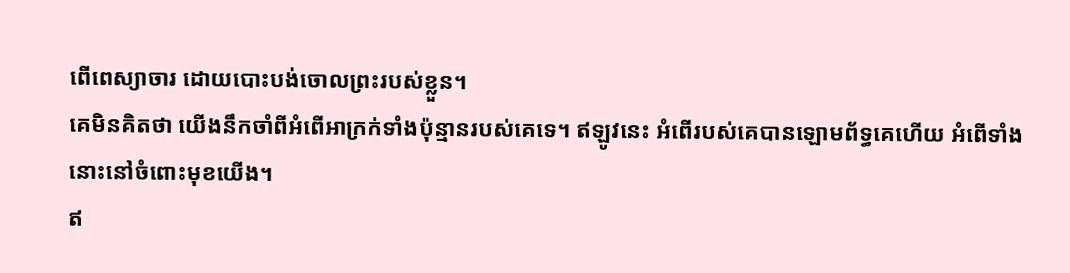ពើពេស្យាចារ ដោយបោះបង់ចោលព្រះរបស់ខ្លួន។
គេមិនគិតថា យើងនឹកចាំពីអំពើអាក្រក់ទាំងប៉ុន្មានរបស់គេទេ។ ឥឡូវនេះ អំពើរបស់គេបានឡោមព័ទ្ធគេហើយ អំពើទាំងនោះនៅចំពោះមុខយើង។
ឥ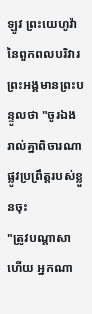ឡូវ ព្រះយេហូវ៉ានៃពួកពលបរិវារ ព្រះអង្គមានព្រះបន្ទូលថា "ចូរឯងរាល់គ្នាពិចារណាផ្លូវប្រព្រឹត្តរបស់ខ្លួនចុះ
"ត្រូវបណ្ដាសាហើយ អ្នកណា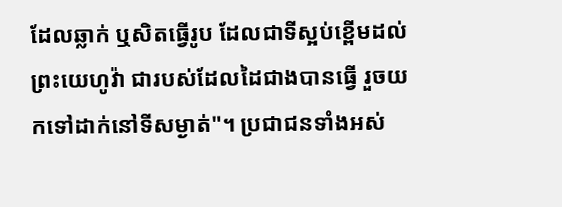ដែលឆ្លាក់ ឬសិតធ្វើរូប ដែលជាទីស្អប់ខ្ពើមដល់ព្រះយេហូវ៉ា ជារបស់ដែលដៃជាងបានធ្វើ រួចយកទៅដាក់នៅទីសម្ងាត់"។ ប្រជាជនទាំងអស់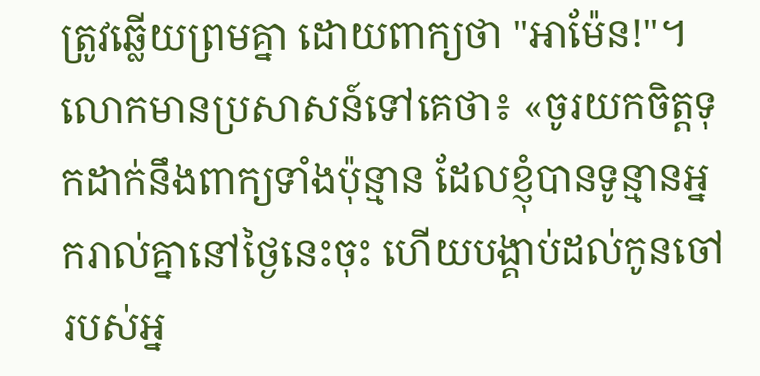ត្រូវឆ្លើយព្រមគ្នា ដោយពាក្យថា "អាម៉ែន!"។
លោកមានប្រសាសន៍ទៅគេថា៖ «ចូរយកចិត្តទុកដាក់នឹងពាក្យទាំងប៉ុន្មាន ដែលខ្ញុំបានទូន្មានអ្នករាល់គ្នានៅថ្ងៃនេះចុះ ហើយបង្គាប់ដល់កូនចៅរបស់អ្ន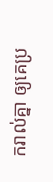ករាល់គ្នា ឲ្យគេប្រ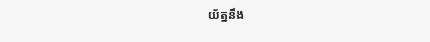យ័ត្ននឹង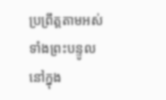ប្រព្រឹត្តតាមអស់ទាំងព្រះបន្ទូលនៅក្នុង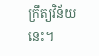ក្រឹត្យវិន័យនេះ។